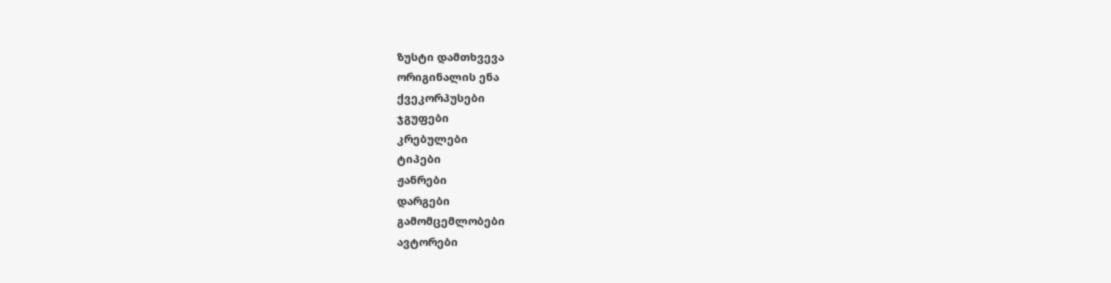ზუსტი დამთხვევა
ორიგინალის ენა
ქვეკორპუსები
ჯგუფები
კრებულები
ტიპები
ჟანრები
დარგები
გამომცემლობები
ავტორები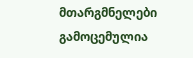მთარგმნელები
გამოცემულია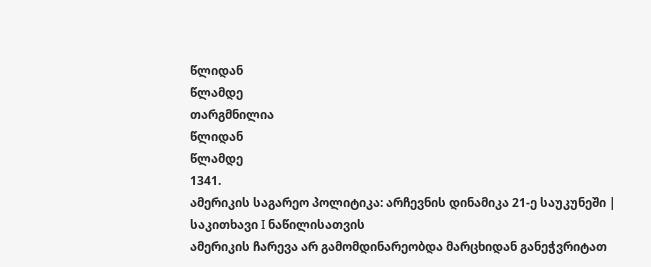წლიდან
წლამდე
თარგმნილია
წლიდან
წლამდე
1341.
ამერიკის საგარეო პოლიტიკა: არჩევნის დინამიკა 21-ე საუკუნეში | საკითხავი I ნაწილისათვის
ამერიკის ჩარევა არ გამომდინარეობდა მარცხიდან განეჭვრიტათ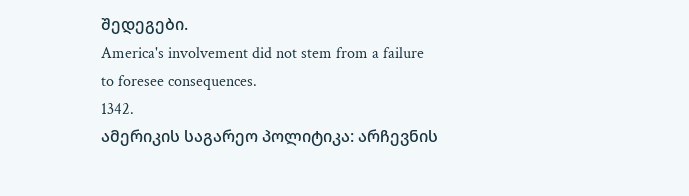შედეგები.
America's involvement did not stem from a failure to foresee consequences.
1342.
ამერიკის საგარეო პოლიტიკა: არჩევნის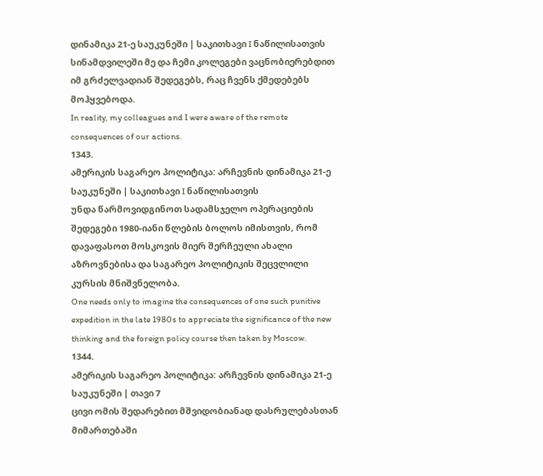დინამიკა 21-ე საუკუნეში | საკითხავი I ნაწილისათვის
სინამდვილეში მე და ჩემი კოლეგები ვაცნობიერებდით იმ გრძელვადიან შედეგებს, რაც ჩვენს ქმედებებს მოჰყვებოდა.
In reality, my colleagues and I were aware of the remote consequences of our actions.
1343.
ამერიკის საგარეო პოლიტიკა: არჩევნის დინამიკა 21-ე საუკუნეში | საკითხავი I ნაწილისათვის
უნდა წარმოვიდგინოთ სადამსჯელო ოპერაციების შედეგები 1980-იანი წლების ბოლოს იმისთვის, რომ დავაფასოთ მოსკოვის მიერ შერჩეული ახალი აზროვნებისა და საგარეო პოლიტიკის შეცვლილი კურსის მნიშვნელობა.
One needs only to imagine the consequences of one such punitive expedition in the late 1980s to appreciate the significance of the new thinking and the foreign policy course then taken by Moscow.
1344.
ამერიკის საგარეო პოლიტიკა: არჩევნის დინამიკა 21-ე საუკუნეში | თავი 7
ცივი ომის შედარებით მშვიდობიანად დასრულებასთან მიმართებაში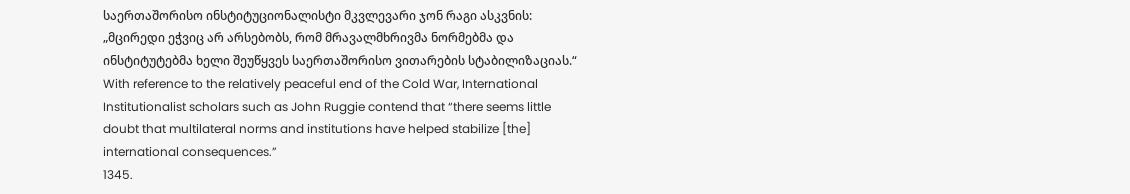საერთაშორისო ინსტიტუციონალისტი მკვლევარი ჯონ რაგი ასკვნის: „მცირედი ეჭვიც არ არსებობს, რომ მრავალმხრივმა ნორმებმა და ინსტიტუტებმა ხელი შეუწყვეს საერთაშორისო ვითარების სტაბილიზაციას.“
With reference to the relatively peaceful end of the Cold War, International Institutionalist scholars such as John Ruggie contend that “there seems little doubt that multilateral norms and institutions have helped stabilize [the] international consequences.”
1345.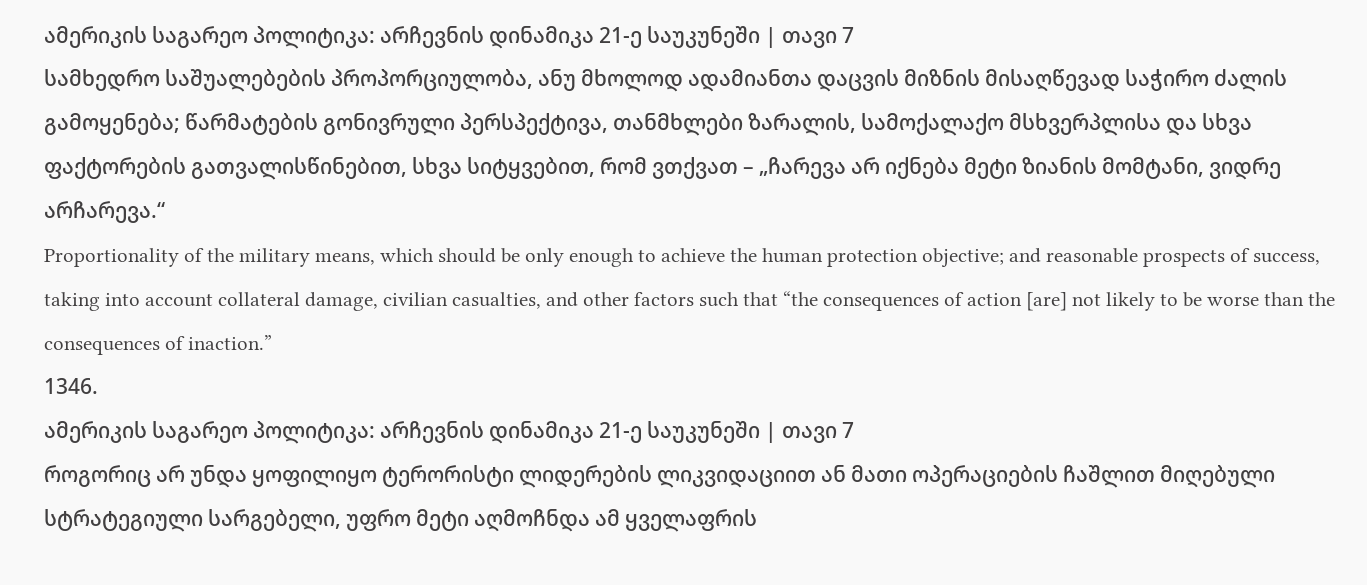ამერიკის საგარეო პოლიტიკა: არჩევნის დინამიკა 21-ე საუკუნეში | თავი 7
სამხედრო საშუალებების პროპორციულობა, ანუ მხოლოდ ადამიანთა დაცვის მიზნის მისაღწევად საჭირო ძალის გამოყენება; წარმატების გონივრული პერსპექტივა, თანმხლები ზარალის, სამოქალაქო მსხვერპლისა და სხვა ფაქტორების გათვალისწინებით, სხვა სიტყვებით, რომ ვთქვათ – „ჩარევა არ იქნება მეტი ზიანის მომტანი, ვიდრე არჩარევა.“
Proportionality of the military means, which should be only enough to achieve the human protection objective; and reasonable prospects of success, taking into account collateral damage, civilian casualties, and other factors such that “the consequences of action [are] not likely to be worse than the consequences of inaction.”
1346.
ამერიკის საგარეო პოლიტიკა: არჩევნის დინამიკა 21-ე საუკუნეში | თავი 7
როგორიც არ უნდა ყოფილიყო ტერორისტი ლიდერების ლიკვიდაციით ან მათი ოპერაციების ჩაშლით მიღებული სტრატეგიული სარგებელი, უფრო მეტი აღმოჩნდა ამ ყველაფრის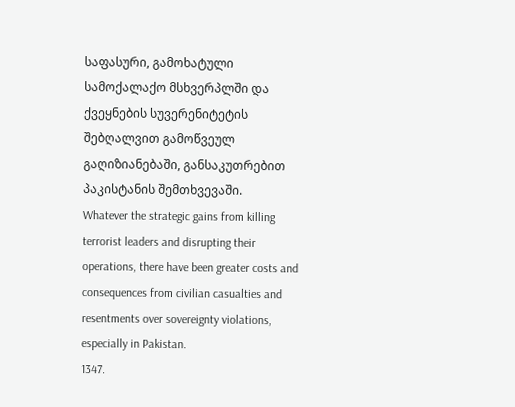საფასური, გამოხატული სამოქალაქო მსხვერპლში და ქვეყნების სუვერენიტეტის შებღალვით გამოწვეულ გაღიზიანებაში, განსაკუთრებით პაკისტანის შემთხვევაში.
Whatever the strategic gains from killing terrorist leaders and disrupting their operations, there have been greater costs and consequences from civilian casualties and resentments over sovereignty violations, especially in Pakistan.
1347.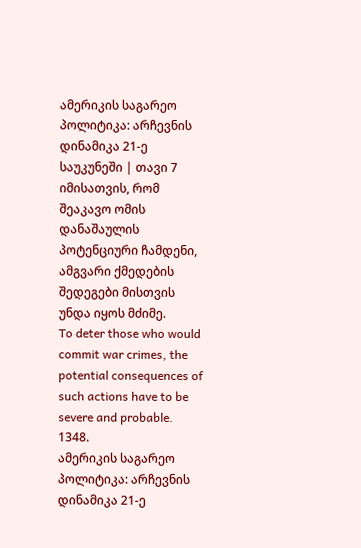ამერიკის საგარეო პოლიტიკა: არჩევნის დინამიკა 21-ე საუკუნეში | თავი 7
იმისათვის, რომ შეაკავო ომის დანაშაულის პოტენციური ჩამდენი, ამგვარი ქმედების შედეგები მისთვის უნდა იყოს მძიმე.
To deter those who would commit war crimes, the potential consequences of such actions have to be severe and probable.
1348.
ამერიკის საგარეო პოლიტიკა: არჩევნის დინამიკა 21-ე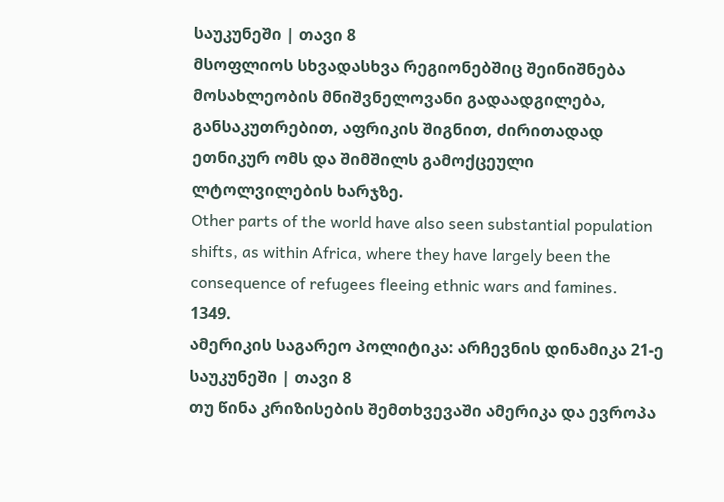საუკუნეში | თავი 8
მსოფლიოს სხვადასხვა რეგიონებშიც შეინიშნება მოსახლეობის მნიშვნელოვანი გადაადგილება, განსაკუთრებით, აფრიკის შიგნით, ძირითადად ეთნიკურ ომს და შიმშილს გამოქცეული ლტოლვილების ხარჯზე.
Other parts of the world have also seen substantial population shifts, as within Africa, where they have largely been the consequence of refugees fleeing ethnic wars and famines.
1349.
ამერიკის საგარეო პოლიტიკა: არჩევნის დინამიკა 21-ე საუკუნეში | თავი 8
თუ წინა კრიზისების შემთხვევაში ამერიკა და ევროპა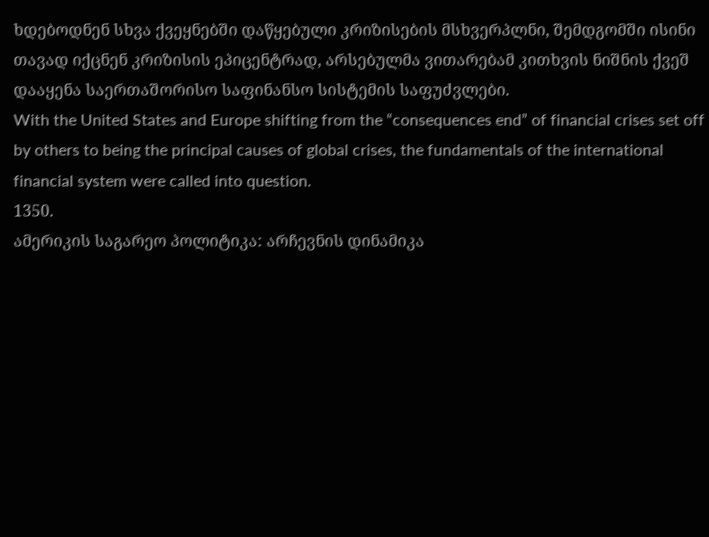ხდებოდნენ სხვა ქვეყნებში დაწყებული კრიზისების მსხვერპლნი, შემდგომში ისინი თავად იქცნენ კრიზისის ეპიცენტრად, არსებულმა ვითარებამ კითხვის ნიშნის ქვეშ დააყენა საერთაშორისო საფინანსო სისტემის საფუძვლები.
With the United States and Europe shifting from the “consequences end” of financial crises set off by others to being the principal causes of global crises, the fundamentals of the international financial system were called into question.
1350.
ამერიკის საგარეო პოლიტიკა: არჩევნის დინამიკა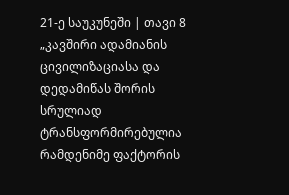21-ე საუკუნეში | თავი 8
„კავშირი ადამიანის ცივილიზაციასა და დედამიწას შორის სრულიად ტრანსფორმირებულია რამდენიმე ფაქტორის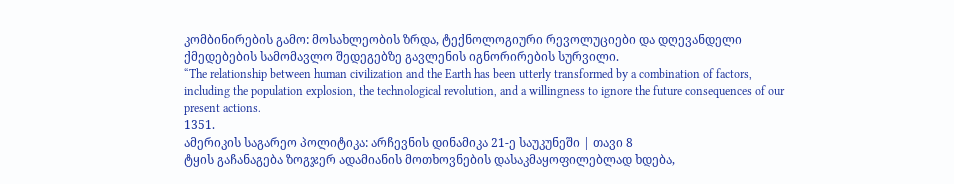კომბინირების გამო: მოსახლეობის ზრდა, ტექნოლოგიური რევოლუციები და დღევანდელი ქმედებების სამომავლო შედეგებზე გავლენის იგნორირების სურვილი.
“The relationship between human civilization and the Earth has been utterly transformed by a combination of factors, including the population explosion, the technological revolution, and a willingness to ignore the future consequences of our present actions.
1351.
ამერიკის საგარეო პოლიტიკა: არჩევნის დინამიკა 21-ე საუკუნეში | თავი 8
ტყის გაჩანაგება ზოგჯერ ადამიანის მოთხოვნების დასაკმაყოფილებლად ხდება,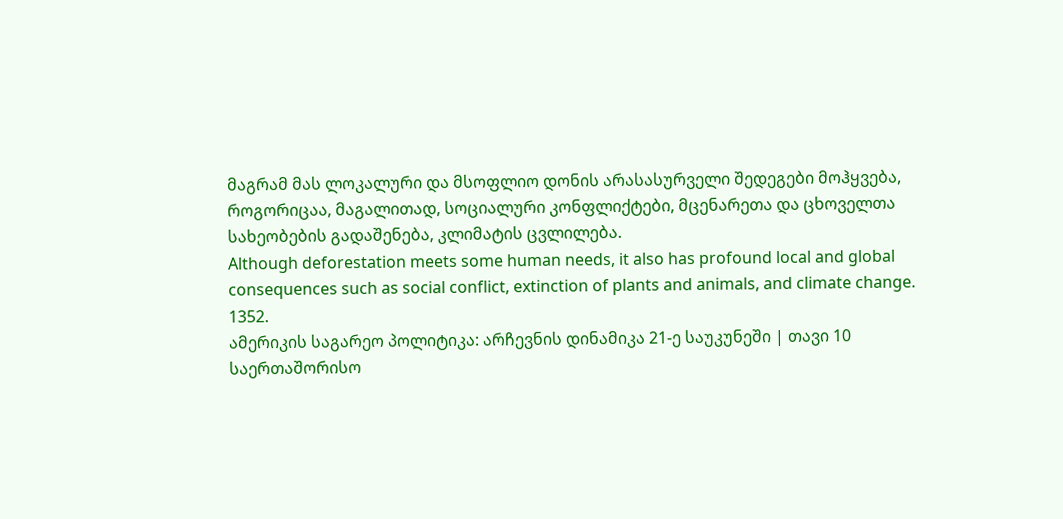მაგრამ მას ლოკალური და მსოფლიო დონის არასასურველი შედეგები მოჰყვება, როგორიცაა, მაგალითად, სოციალური კონფლიქტები, მცენარეთა და ცხოველთა სახეობების გადაშენება, კლიმატის ცვლილება.
Although deforestation meets some human needs, it also has profound local and global consequences such as social conflict, extinction of plants and animals, and climate change.
1352.
ამერიკის საგარეო პოლიტიკა: არჩევნის დინამიკა 21-ე საუკუნეში | თავი 10
საერთაშორისო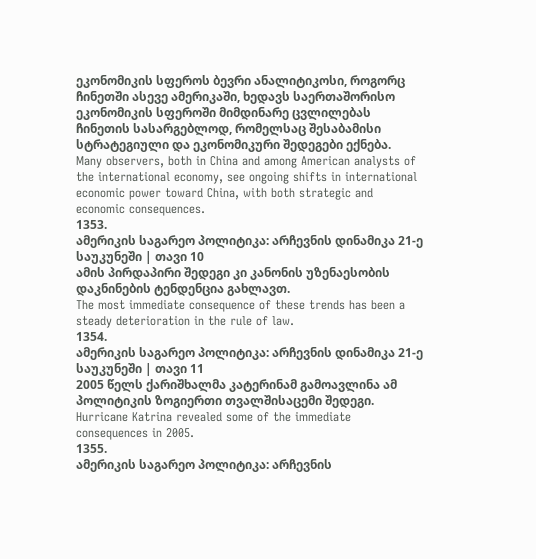ეკონომიკის სფეროს ბევრი ანალიტიკოსი, როგორც ჩინეთში ასევე ამერიკაში, ხედავს საერთაშორისო ეკონომიკის სფეროში მიმდინარე ცვლილებას ჩინეთის სასარგებლოდ, რომელსაც შესაბამისი სტრატეგიული და ეკონომიკური შედეგები ექნება.
Many observers, both in China and among American analysts of the international economy, see ongoing shifts in international economic power toward China, with both strategic and economic consequences.
1353.
ამერიკის საგარეო პოლიტიკა: არჩევნის დინამიკა 21-ე საუკუნეში | თავი 10
ამის პირდაპირი შედეგი კი კანონის უზენაესობის დაკნინების ტენდენცია გახლავთ.
The most immediate consequence of these trends has been a steady deterioration in the rule of law.
1354.
ამერიკის საგარეო პოლიტიკა: არჩევნის დინამიკა 21-ე საუკუნეში | თავი 11
2005 წელს ქარიშხალმა კატერინამ გამოავლინა ამ პოლიტიკის ზოგიერთი თვალშისაცემი შედეგი.
Hurricane Katrina revealed some of the immediate consequences in 2005.
1355.
ამერიკის საგარეო პოლიტიკა: არჩევნის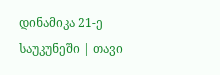დინამიკა 21-ე საუკუნეში | თავი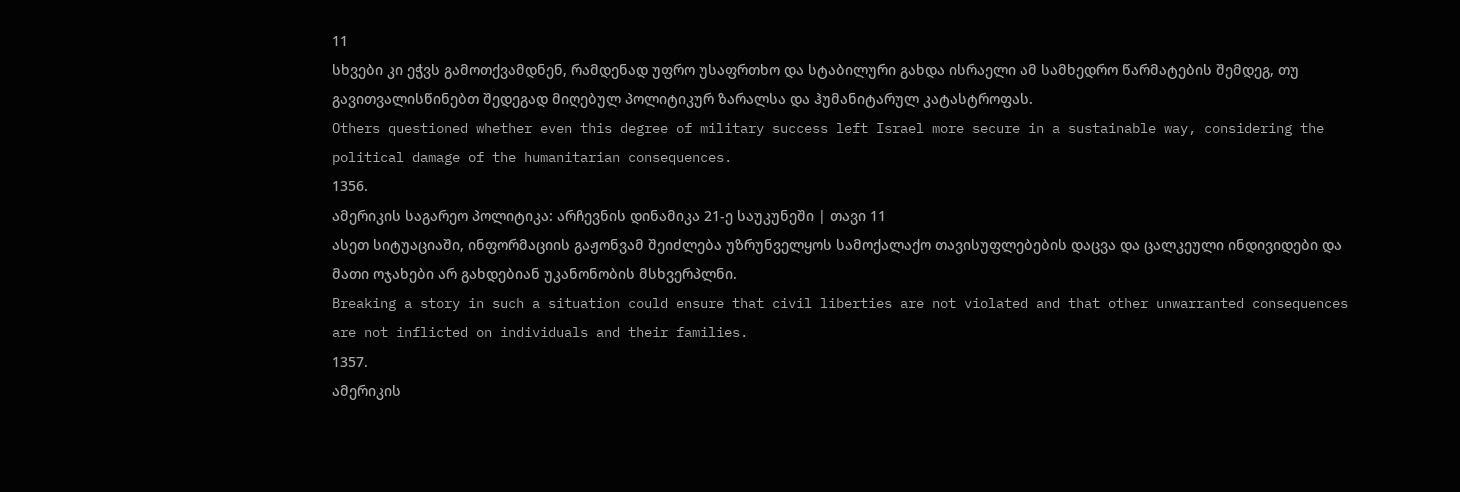11
სხვები კი ეჭვს გამოთქვამდნენ, რამდენად უფრო უსაფრთხო და სტაბილური გახდა ისრაელი ამ სამხედრო წარმატების შემდეგ, თუ გავითვალისწინებთ შედეგად მიღებულ პოლიტიკურ ზარალსა და ჰუმანიტარულ კატასტროფას.
Others questioned whether even this degree of military success left Israel more secure in a sustainable way, considering the political damage of the humanitarian consequences.
1356.
ამერიკის საგარეო პოლიტიკა: არჩევნის დინამიკა 21-ე საუკუნეში | თავი 11
ასეთ სიტუაციაში, ინფორმაციის გაჟონვამ შეიძლება უზრუნველყოს სამოქალაქო თავისუფლებების დაცვა და ცალკეული ინდივიდები და მათი ოჯახები არ გახდებიან უკანონობის მსხვერპლნი.
Breaking a story in such a situation could ensure that civil liberties are not violated and that other unwarranted consequences are not inflicted on individuals and their families.
1357.
ამერიკის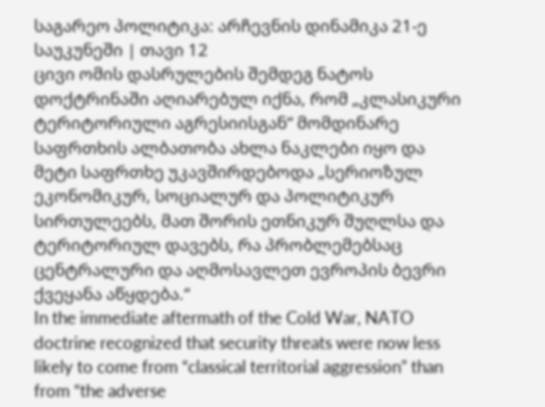საგარეო პოლიტიკა: არჩევნის დინამიკა 21-ე საუკუნეში | თავი 12
ცივი ომის დასრულების შემდეგ ნატოს დოქტრინაში აღიარებულ იქნა, რომ „კლასიკური ტერიტორიული აგრესიისგან“ მომდინარე საფრთხის ალბათობა ახლა ნაკლები იყო და მეტი საფრთხე უკავშირდებოდა „სერიოზულ ეკონომიკურ, სოციალურ და პოლიტიკურ სირთულეებს, მათ შორის ეთნიკურ შუღლსა და ტერიტორიულ დავებს, რა პრობლემებსაც ცენტრალური და აღმოსავლეთ ევროპის ბევრი ქვეყანა აწყდება.“
In the immediate aftermath of the Cold War, NATO doctrine recognized that security threats were now less likely to come from “classical territorial aggression” than from “the adverse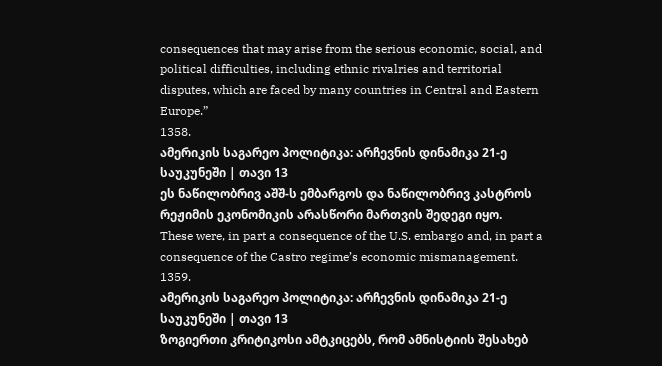consequences that may arise from the serious economic, social, and political difficulties, including ethnic rivalries and territorial disputes, which are faced by many countries in Central and Eastern Europe.”
1358.
ამერიკის საგარეო პოლიტიკა: არჩევნის დინამიკა 21-ე საუკუნეში | თავი 13
ეს ნაწილობრივ აშშ-ს ემბარგოს და ნაწილობრივ კასტროს რეჟიმის ეკონომიკის არასწორი მართვის შედეგი იყო.
These were, in part a consequence of the U.S. embargo and, in part a consequence of the Castro regime’s economic mismanagement.
1359.
ამერიკის საგარეო პოლიტიკა: არჩევნის დინამიკა 21-ე საუკუნეში | თავი 13
ზოგიერთი კრიტიკოსი ამტკიცებს, რომ ამნისტიის შესახებ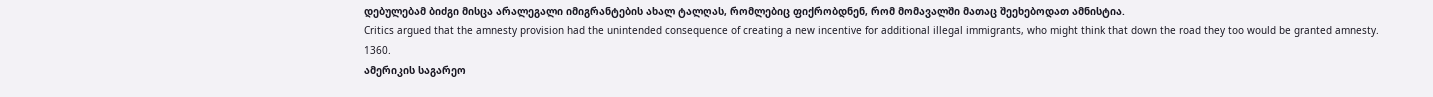დებულებამ ბიძგი მისცა არალეგალი იმიგრანტების ახალ ტალღას, რომლებიც ფიქრობდნენ, რომ მომავალში მათაც შეეხებოდათ ამნისტია.
Critics argued that the amnesty provision had the unintended consequence of creating a new incentive for additional illegal immigrants, who might think that down the road they too would be granted amnesty.
1360.
ამერიკის საგარეო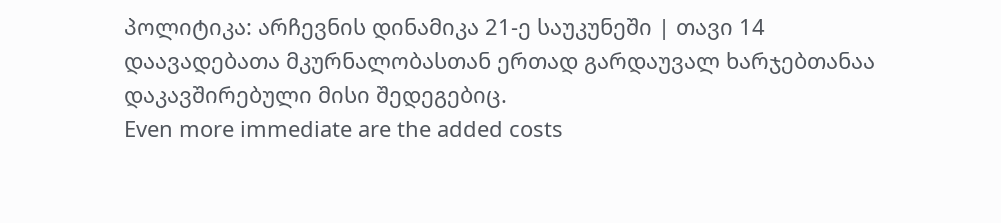პოლიტიკა: არჩევნის დინამიკა 21-ე საუკუნეში | თავი 14
დაავადებათა მკურნალობასთან ერთად გარდაუვალ ხარჯებთანაა დაკავშირებული მისი შედეგებიც.
Even more immediate are the added costs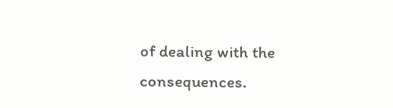of dealing with the consequences.